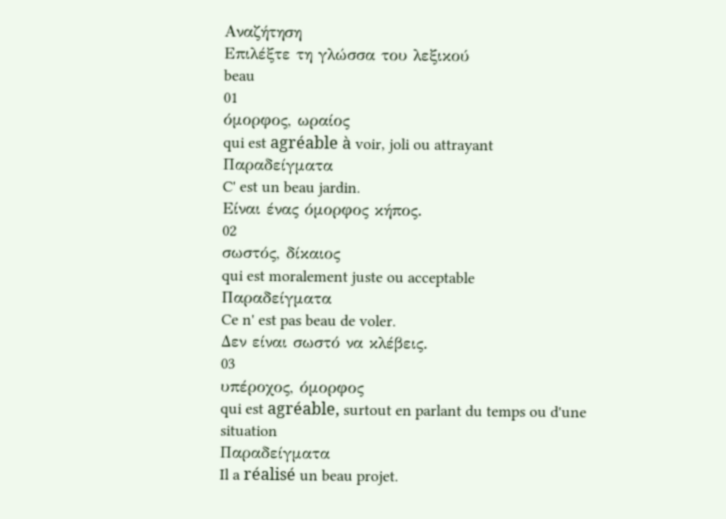Αναζήτηση
Επιλέξτε τη γλώσσα του λεξικού
beau
01
όμορφος, ωραίος
qui est agréable à voir, joli ou attrayant
Παραδείγματα
C' est un beau jardin.
Είναι ένας όμορφος κήπος.
02
σωστός, δίκαιος
qui est moralement juste ou acceptable
Παραδείγματα
Ce n' est pas beau de voler.
Δεν είναι σωστό να κλέβεις.
03
υπέροχος, όμορφος
qui est agréable, surtout en parlant du temps ou d'une situation
Παραδείγματα
Il a réalisé un beau projet.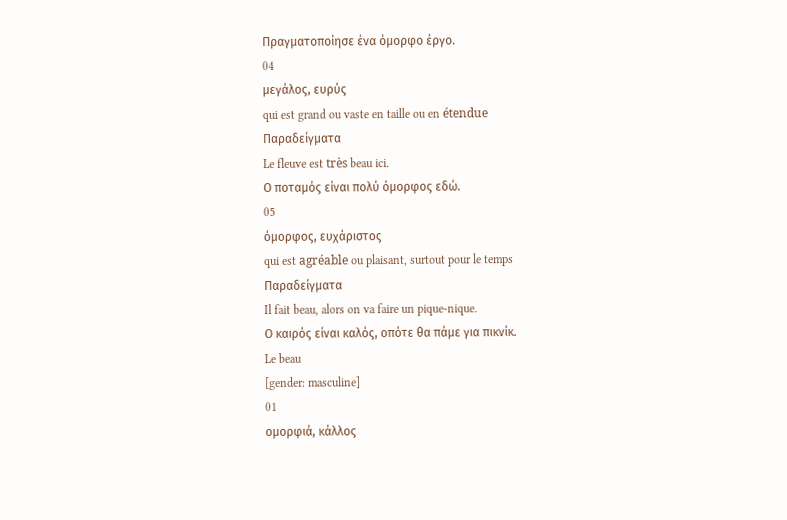Πραγματοποίησε ένα όμορφο έργο.
04
μεγάλος, ευρύς
qui est grand ou vaste en taille ou en étendue
Παραδείγματα
Le fleuve est très beau ici.
Ο ποταμός είναι πολύ όμορφος εδώ.
05
όμορφος, ευχάριστος
qui est agréable ou plaisant, surtout pour le temps
Παραδείγματα
Il fait beau, alors on va faire un pique-nique.
Ο καιρός είναι καλός, οπότε θα πάμε για πικνίκ.
Le beau
[gender: masculine]
01
ομορφιά, κάλλος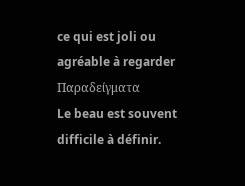ce qui est joli ou agréable à regarder
Παραδείγματα
Le beau est souvent difficile à définir.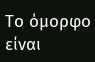Το όμορφο είναι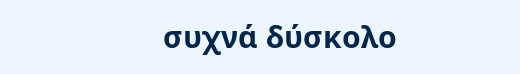συχνά δύσκολο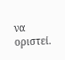να οριστεί.